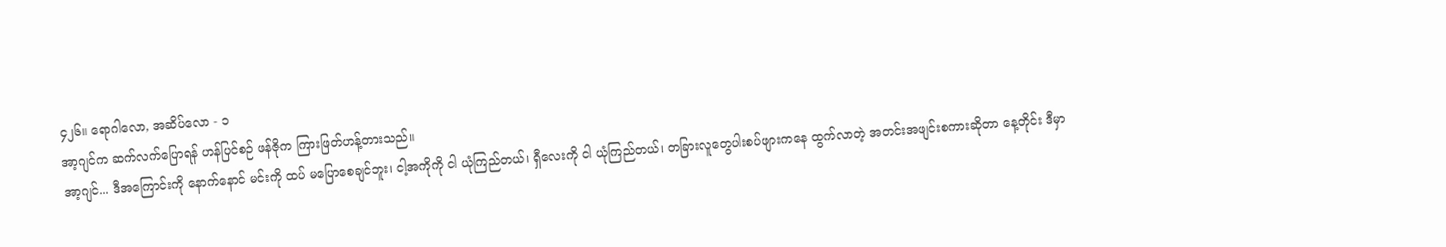၄၂၆။ ရောဂါလော, အဆိပ်လော - ၁
အာ့ဂျင်က ဆက်လက်ပြောရန် ဟန်ပြင်စဉ် ဖန်ဇိုက ကြားဖြတ်ဟန့်တားသည်။
အာ့ဂျင်... ဒီအကြောင်းကို နောက်နောင် မင်းကို ထပ် မပြောစေချင်ဘူး၊ ငါ့အကိုကို ငါ ယုံကြည်တယ်၊ ရှီလေးကို ငါ ယုံကြည်တယ်၊ တခြားလူတွေပါးစပ်ဖျားကနေ ထွက်လာတဲ့ အတင်းအဖျင်းစကားဆိုတာ နေ့တိုင်း ဒီမှာ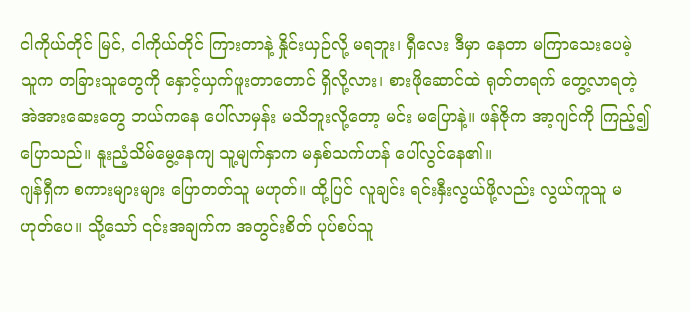ငါကိုယ်တိုင် မြင်, ငါကိုယ်တိုင် ကြားတာနဲ့ နှိုင်းယှဉ်လို့ မရဘူး၊ ရှီလေး ဒီမှာ နေတာ မကြာသေးပေမဲ့ သူက တခြားသူတွေကို နှောင့်ယှက်ဖူးတာတောင် ရှိလို့လား၊ စားဖိုဆောင်ထဲ ရုတ်တရက် တွေ့လာရတဲ့ အဲအားဆေးတွေ ဘယ်ကနေ ပေါ်လာမှန်း မသိဘူးလို့တော့ မင်း မပြောနဲ့။ ဖန်ဇိုက အာ့ဂျင်ကို ကြည့်၍ ပြောသည်။ နူးညံ့သိမ်မွေ့နေကျ သူ့မျက်နှာက မနှစ်သက်ဟန် ပေါ်လွင်နေ၏။
ဂျန်ရှီက စကားများများ ပြောတတ်သူ မဟုတ်။ ထို့ပြင် လူချင်း ရင်းနှီးလွယ်ဖို့လည်း လွယ်ကူသူ မဟုတ်ပေ။ သို့သော် ၎င်းအချက်က အတွင်းစိတ် ပုပ်စပ်သူ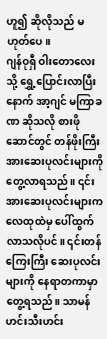ဟူ၍ ဆိုလိုသည် မဟုတ်ပေ။
ဂျန်ဝုရှီ ဝါးတောလေးသို့ ရွှေ့ပြောင်းလာပြီးနောက် အာ့ဂျင် မကြာခဏ ဆိုသလို စားဖိုဆောင်တွင် တန်ဖိုးကြီး အားဆေးပုလင်းများကို တွေ့လာရသည်။ ၎င်းအားဆေးပုလင်းများက လေထုထဲမှ ပေါ်ထွက်လာသလိုပင်။ ၎င်းတန်ကြေးကြီး ဆေးပုလင်းများကို နေရာတကာမှာ တွေ့ရသည်။ သာမန် ဟင်းသီးဟင်း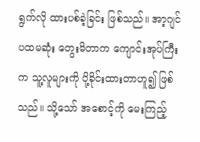ရွက်လို ထားပစ်ခဲ့ခြင်း ဖြစ်သည်။ အာ့ဂျင် ပထမဆုံး တွေးမိတာက ကျောင်းအုပ်ကြီးက သူ့လူများကို ပို့ခိုင်းထားတာဟူ၍ ဖြစ်သည်။ သို့သော် အစောင့်ကို မေးကြည့်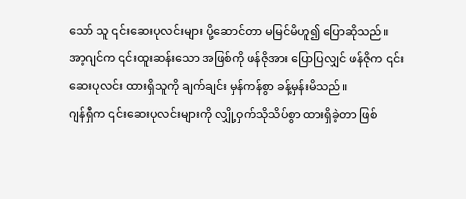သော် သူ ၎င်းဆေးပုလင်းများ ပို့ဆောင်တာ မမြင်မိဟူ၍ ပြောဆိုသည်။
အာ့ဂျင်က ၎င်းထူးဆန်းသော အဖြစ်ကို ဖန်ဇိုအား ပြောပြလျှင် ဖန်ဇိုက ၎င်းဆေးပုလင်း ထားရှိသူကို ချက်ချင်း မှန်ကန်စွာ ခန့်မှန်းမိသည်။
ဂျန်ရှီက ၎င်းဆေးပုလင်းများကို လျှို့ဝှက်သိုသိပ်စွာ ထားရှိခဲ့တာ ဖြစ်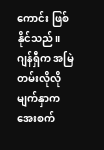ကောင်း ဖြစ်နိုင်သည်။ ဂျန်ရှီက အမြဲတမ်းလိုလို မျက်နှာက အေးစက်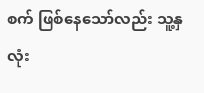စက် ဖြစ်နေသော်လည်း သူ့နှလုံး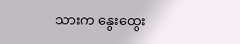သားက နွေးထွေး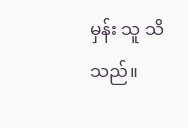မှန်း သူ သိသည်။